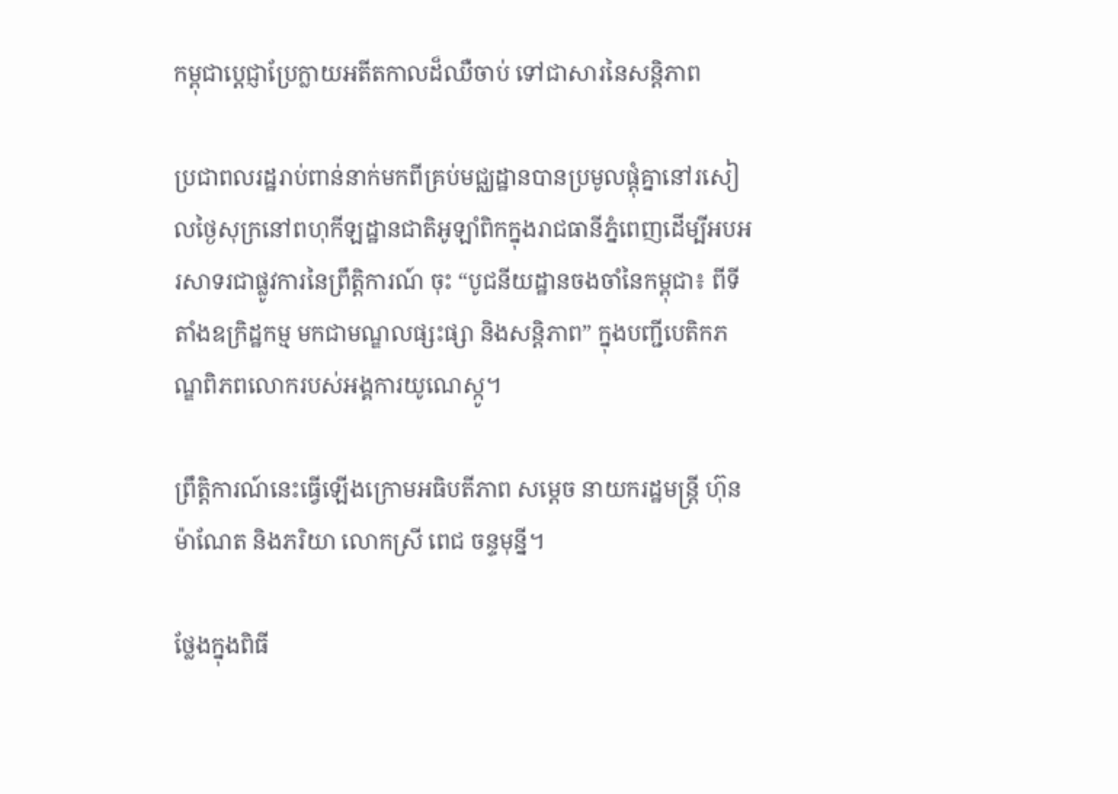កម្ពុជាប្តេជ្ញាប្រែក្លាយអតីតកាលដ៏ឈឺចាប់ ទៅជាសារនៃសន្តិភាព

ប្រជាពលរដ្ឋរាប់ពាន់នាក់មកពីគ្រប់មជ្ឈដ្ឋានបានប្រមូលផ្តុំគ្នានៅរសៀលថ្ងៃសុក្រនៅពហុកីឡដ្ឋានជាតិអូឡាំពិកក្នុងរាជធានីភ្នំពេញដើម្បីអបអរសាទរជាផ្លូវការនៃព្រឹត្តិការណ៍ ចុះ “បូជនីយដ្ឋានចងចាំនៃកម្ពុជា៖ ពីទីតាំងឧក្រិដ្ឋកម្ម មកជាមណ្ឌលផ្សះផ្សា និងសន្តិភាព” ក្នុងបញ្ជីបេតិកភណ្ឌពិភពលោករបស់អង្គការយូណេស្កូ។

ព្រឹត្តិការណ៍នេះធ្វើឡើងក្រោមអធិបតីភាព សម្តេច នាយករដ្ឋមន្ត្រី ហ៊ុន ម៉ាណែត និងភរិយា លោកស្រី ពេជ ចន្ទមុនី្ន។

ថ្លែងក្នុងពិធី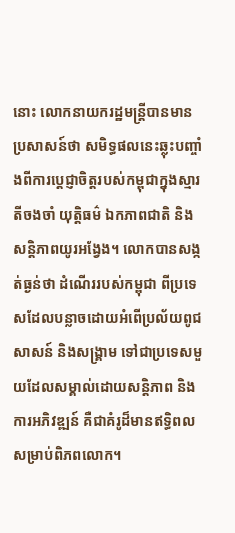នោះ លោកនាយករដ្ឋមន្ត្រីបានមានប្រសាសន៍ថា សមិទ្ធផលនេះឆ្លុះបញ្ចាំងពីការប្តេជ្ញាចិត្តរបស់កម្ពុជាក្នុងស្មារតីចងចាំ យុត្តិធម៌ ឯកភាពជាតិ និងសន្តិភាពយូរអង្វែង។ លោកបានសង្កត់ធ្ងន់ថា ដំណើររបស់កម្ពុជា ពីប្រទេសដែលបន្លាចដោយអំពើប្រល័យពូជសាសន៍ និងសង្រ្គាម ទៅជាប្រទេសមួយដែលសម្គាល់ដោយសន្តិភាព និងការអភិវឌ្ឍន៍ គឺជាគំរូដ៏មានឥទ្ធិពលសម្រាប់ពិភពលោក។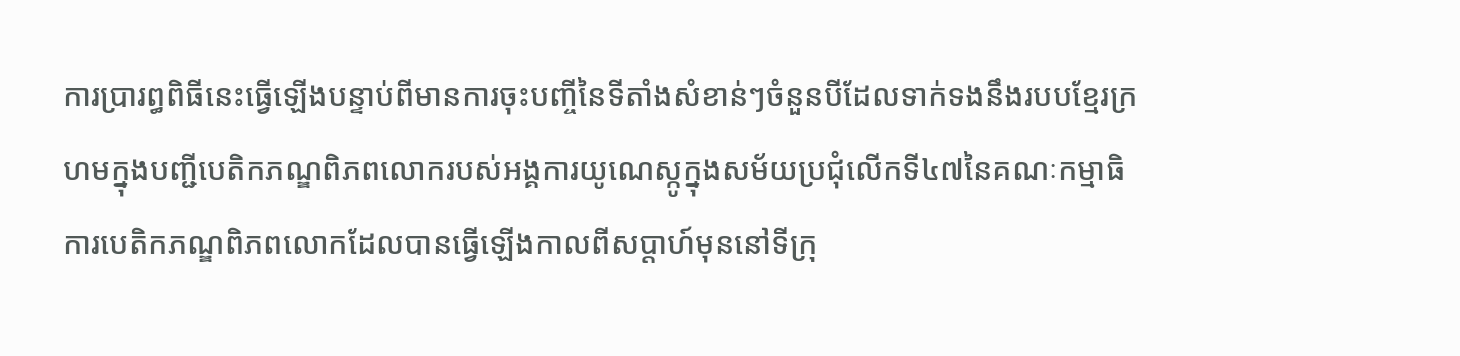ការប្រារព្ធពិធីនេះធ្វើឡើងបន្ទាប់ពីមានការចុះបញ្ចីនៃទីតាំងសំខាន់ៗចំនួនបីដែលទាក់ទងនឹងរបបខ្មែរក្រហមក្នុងបញ្ជីបេតិកភណ្ឌពិភពលោករបស់អង្គការយូណេស្កូក្នុងសម័យប្រជុំលើកទី៤៧នៃគណៈកម្មាធិការបេតិកភណ្ឌពិភពលោកដែលបានធ្វើឡើងកាលពីសប្តាហ៍មុននៅទីក្រុ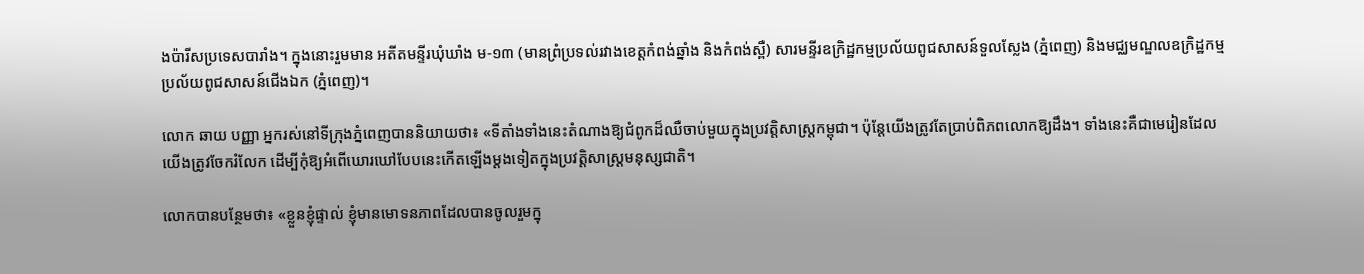ងប៉ារីសប្រទេសបារាំង។ ក្នុងនោះរួមមាន អតីតមន្ទីរឃុំឃាំង ម-១៣ (មានព្រំប្រទល់រវាងខេត្តកំពង់ឆ្នាំង និងកំពង់ស្ពឺ) សារមន្ទីរឧក្រិដ្ឋកម្មប្រល័យពូជសាសន៍ទួលស្លែង (ភ្នំពេញ) និងមជ្ឈមណ្ឌលឧក្រិដ្ឋកម្មប្រល័យពូជសាសន៍ជើងឯក (ភ្នំពេញ)។

លោក ឆាយ បញ្ញា អ្នករស់នៅទីក្រុងភ្នំពេញបាននិយាយថា៖ «ទីតាំងទាំងនេះតំណាងឱ្យជំពូកដ៏ឈឺចាប់មួយក្នុងប្រវត្តិសាស្ត្រកម្ពុជា។ ប៉ុន្តែយើងត្រូវតែប្រាប់ពិភពលោកឱ្យដឹង។ ទាំងនេះគឺជាមេរៀនដែលយើងត្រូវចែករំលែក ដើម្បីកុំឱ្យអំពើឃោរឃៅបែបនេះកើតឡើងម្តងទៀតក្នុងប្រវត្តិសាស្ត្រមនុស្សជាតិ។

លោកបានបន្ថែមថា៖ «ខ្លួនខ្ញុំផ្ទាល់ ខ្ញុំមានមោទនភាពដែលបានចូលរួមក្នុ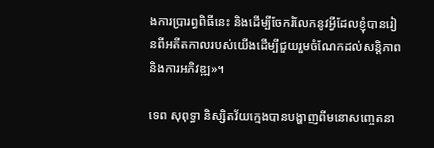ងការប្រារព្ធពិធីនេះ និងដើម្បីចែករំលែកនូវអ្វីដែលខ្ញុំបានរៀនពីអតីតកាលរបស់យើងដើម្បីជួយរួមចំណែកដល់សន្តិភាព និងការអភិវឌ្ឍ»។

ទេព សុពុទ្ធា និស្សិតវ័យក្មេងបានបង្ហាញពីមនោសញ្ចេតនា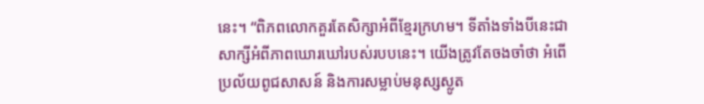នេះ។ “ពិភពលោកគួរតែសិក្សាអំពីខ្មែរក្រហម។ ទីតាំងទាំងបីនេះជាសាក្សីអំពីភាពឃោរឃៅរបស់របបនេះ។ យើងត្រូវតែចងចាំថា អំពើប្រល័យពូជសាសន៍ និងការសម្លាប់មនុស្សស្លូត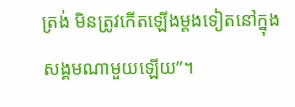ត្រង់ មិនត្រូវកើតឡើងម្តងទៀតនៅក្នុងសង្គមណាមួយឡើយ”។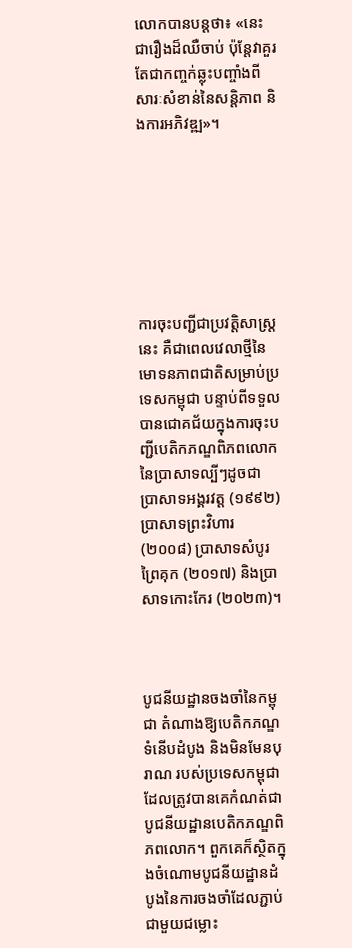លោកបានបន្តថា៖ «នេះជារឿងដ៏ឈឺចាប់ ប៉ុន្តែវាគួរតែជាកញ្ចក់ឆ្លុះបញ្ចាំងពីសារៈសំខាន់នៃសន្តិភាព និងការអភិវឌ្ឍ»។







ការចុះបញ្ជីជាប្រវត្តិសាស្ត្រនេះ គឺជាពេលវេលាថ្មីនៃមោទនភាពជាតិសម្រាប់ប្រទេសកម្ពុជា បន្ទាប់ពីទទួលបានជោគជ័យក្នុងការចុះបញ្ជីបេតិកភណ្ឌពិភពលោកនៃប្រាសាទល្បីៗដូចជា ប្រាសាទអង្គរវត្ត (១៩៩២) ប្រាសាទព្រះវិហារ (២០០៨) ប្រាសាទសំបូរព្រៃគុក (២០១៧) និងប្រាសាទកោះកែរ (២០២៣)។



បូជនីយដ្ឋានចងចាំនៃកម្ពុជា តំណាងឱ្យបេតិកភណ្ឌទំនើបដំបូង និងមិនមែនបុរាណ របស់ប្រទេសកម្ពុជាដែលត្រូវបានគេកំណត់ជាបូជនីយដ្ឋានបេតិកភណ្ឌពិភពលោក។ ពួកគេក៏ស្ថិតក្នុងចំណោមបូជនីយដ្ឋានដំបូងនៃការចងចាំដែលភ្ជាប់ជាមួយជម្លោះ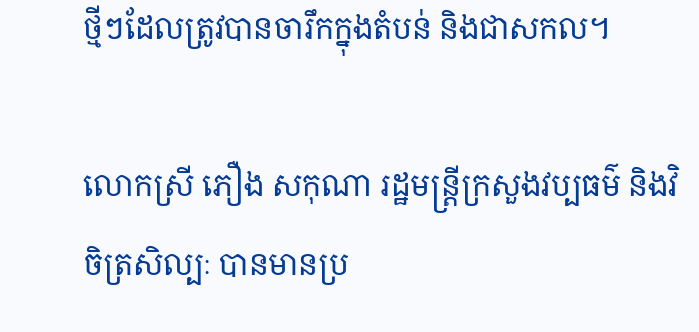ថ្មីៗដែលត្រូវបានចារឹកក្នុងតំបន់ និងជាសកល។

លោកស្រី ភឿង សកុណា រដ្ឋមន្ត្រីក្រសួងវប្បធម៌ និងវិចិត្រសិល្បៈ បានមានប្រ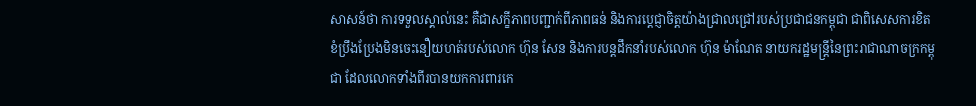សាសន៍ថា ការទទួលស្គាល់នេះ គឺជាសក្ខីភាពបញ្ជាក់ពីភាពធន់ និងការប្តេជ្ញាចិត្តយ៉ាងជ្រាលជ្រៅរបស់ប្រជាជនកម្ពុជា ជាពិសេសការខិតខំប្រឹងប្រែងមិនចេះនឿយហត់របស់លោក ហ៊ុន សែន និងការបន្តដឹកនាំរបស់លោក ហ៊ុន ម៉ាណែត នាយករដ្ឋមន្ត្រីនៃព្រះរាជាណាចក្រកម្ពុជា ដែលលោកទាំងពីរបានយកការពារកេ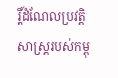រ្តិ៍ដំណែលប្រវត្តិសាស្ត្ររបស់កម្ពុ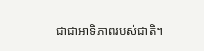ជាជាអាទិភាពរបស់ជាតិ។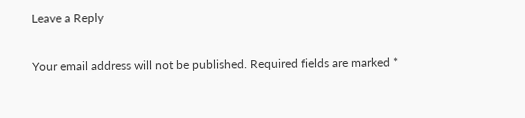Leave a Reply

Your email address will not be published. Required fields are marked *